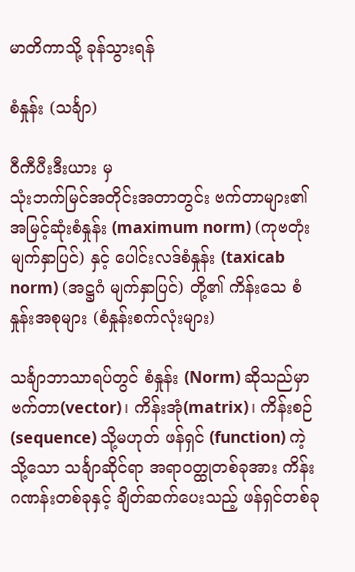မာတိကာသို့ ခုန်သွားရန်

စံနှုန်း (သင်္ချာ)

ဝီကီပီးဒီးယား မှ
သုံးဘက်မြင်အတိုင်းအတာတွင်း ဗက်တာများ၏ အမြင့်ဆုံးစံနှုန်း (maximum norm) (ကုဗတုံး မျက်နှာပြင်) နှင့် ပေါင်းလဒ်စံနှုန်း (taxicab norm) (အဋ္ဌဂံ မျက်နှာပြင်) တို့၏ ကိန်းသေ စံနှုန်းအစုများ (စံနှုန်းစက်လုံးများ)

သင်္ချာဘာသာရပ်တွင် စံနှုန်း (Norm) ဆိုသည်မှာ ဗက်တာ(vector)၊ ကိန်းအုံ(matrix)၊ ကိန်းစဉ် (sequence) သို့မဟုတ် ဖန်ရှင် (function) ကဲ့သို့သော သင်္ချာဆိုင်ရာ အရာဝတ္ထုတစ်ခုအား ကိန်းဂဏန်းတစ်ခုနှင့် ချိတ်ဆက်ပေးသည့် ဖန်ရှင်တစ်ခု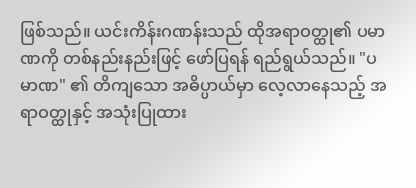ဖြစ်သည်။ ယင်းကိန်းဂဏန်းသည် ထိုအရာဝတ္ထု၏ ပမာဏကို တစ်နည်းနည်းဖြင့် ဖော်ပြရန် ရည်ရွယ်သည်။ "ပမာဏ" ၏ တိကျသော အဓိပ္ပာယ်မှာ လေ့လာနေသည့် အရာဝတ္ထုနှင့် အသုံးပြုထား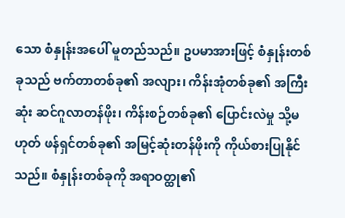သော စံနှုန်းအပေါ် မူတည်သည်။ ဥပမာအားဖြင့် စံနှုန်းတစ်ခုသည် ဗက်တာတစ်ခု၏ အလျား၊ ကိန်းအုံတစ်ခု၏ အကြီးဆုံး ဆင်ဂူလာတန်ဖိုး၊ ကိန်းစဉ်တစ်ခု၏ ပြောင်းလဲမှု သို့မဟုတ် ဖန်ရှင်တစ်ခု၏ အမြင့်ဆုံးတန်ဖိုးကို ကိုယ်စားပြုနိုင်သည်။ စံနှုန်းတစ်ခုကို အရာဝတ္ထု၏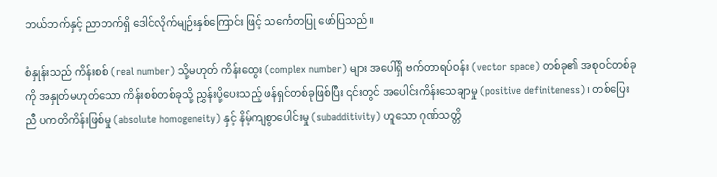ဘယ်ဘက်နှင့် ညာဘက်ရှိ ဒေါင်လိုက်မျဉ်းနှစ်ကြောင်း ဖြင့် သင်္ကေတပြု ဖော်ပြသည်။

စံနှုန်းသည် ကိန်းစစ် (real number) သို့မဟုတ် ကိန်းထွေး (complex number) များ အပေါ်ရှိ ဗက်တာရပ်ဝန်း (vector space) တစ်ခု၏ အစုဝင်တစ်ခုကို အနှုတ်မဟုတ်သော ကိန်းစစ်တစ်ခုသို့ ညွှန်းပို့ပေးသည့် ဖန်ရှင်တစ်ခုဖြစ်ပြီး ၎င်းတွင် အပေါင်းကိန်းသေချာမှု (positive definiteness)၊ တစ်ပြေးညီ ပကတိကိန်းဖြစ်မှု (absolute homogeneity) နှင့် နိမ့်ကျစွာပေါင်းမှု (subadditivity) ဟူသော ဂုဏ်သတ္တိ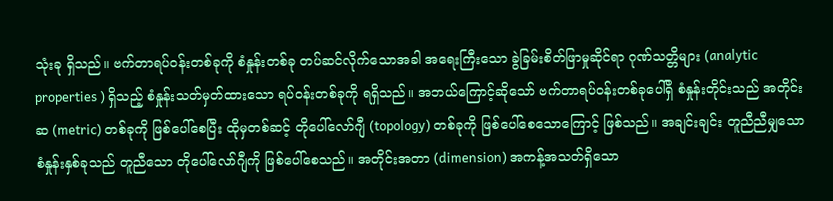သုံးခု ရှိသည်။ ဗက်တာရပ်ဝန်းတစ်ခုကို စံနှုန်းတစ်ခု တပ်ဆင်လိုက်သောအခါ အရေးကြီးသော ခွဲခြမ်းစိတ်ဖြာမှုဆိုင်ရာ ဂုဏ်သတ္တိများ (analytic properties ) ရှိသည့် စံနှုန်းသတ်မှတ်ထားသော ရပ်ဝန်းတစ်ခုကို ရရှိသည်။ အဘယ်ကြောင့်ဆိုသော် ဗက်တာရပ်ဝန်းတစ်ခုပေါ်ရှိ စံနှုန်းတိုင်းသည် အတိုင်းဆ (metric) တစ်ခုကို ဖြစ်ပေါ်စေပြီး ထိုမှတစ်ဆင့် တိုပေါ်လော်ဂျီ (topology) တစ်ခုကို ဖြစ်ပေါ်စေသောကြောင့် ဖြစ်သည်။ အချင်းချင်း တူညီညီမျှသော စံနှုန်းနှစ်ခုသည် တူညီသော တိုပေါ်လော်ဂျီကို ဖြစ်ပေါ်စေသည်။ အတိုင်းအတာ (dimension) အကန့်အသတ်ရှိသော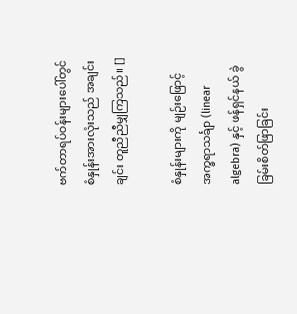ဗက်တာရပ်ဝန်းများပေါ်တွင် စံနှုန်းအားလုံးသည် အချင်းချင်း တူညီညီမျှကြသည်။ []

စံနှုန်းများကို မျဉ်းဖြောင့် အက္ခရာသင်္ချာ (linear algebra) နှင့် ဖန်ရှင်နယ် ခွဲခြမ်းစိတ်ဖြာခြင်း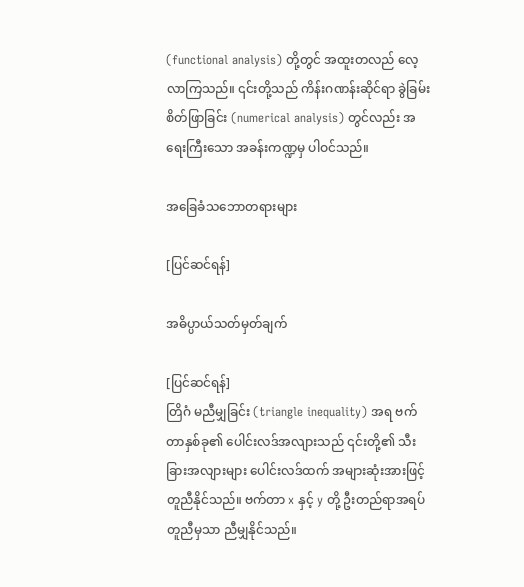(functional analysis) တို့တွင် အထူးတလည် လေ့လာကြသည်။ ၎င်းတို့သည် ကိန်းဂဏန်းဆိုင်ရာ ခွဲခြမ်းစိတ်ဖြာခြင်း (numerical analysis) တွင်လည်း အရေးကြီးသော အခန်းကဏ္ဍမှ ပါဝင်သည်။

အခြေခံသဘောတရားများ

[ပြင်ဆင်ရန်]

အဓိပ္ပာယ်သတ်မှတ်ချက်

[ပြင်ဆင်ရန်]
တြိဂံ မညီမျှခြင်း (triangle inequality) အရ ဗက်တာနှစ်ခု၏ ပေါင်းလဒ်အလျားသည် ၎င်းတို့၏ သီးခြားအလျားများ ပေါင်းလဒ်ထက် အများဆုံးအားဖြင့် တူညီနိုင်သည်။ ဗက်တာ x နှင့် y တို့ ဦးတည်ရာအရပ် တူညီမှသာ ညီမျှနိုင်သည်။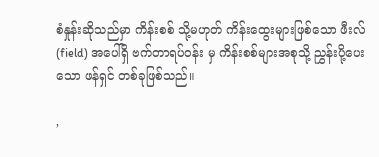စံနှုန်းဆိုသည်မှာ ကိန်းစစ် သို့မဟုတ် ကိန်းထွေးများဖြစ်သော ဖီးလ် (field) အပေါ်ရှိ ဗက်တာရပ်ဝန်း မှ ကိန်းစစ်များအစုသို့ ညွှန်းပို့ပေးသော ဖန်ရှင် တစ်ခုဖြစ်သည်။

,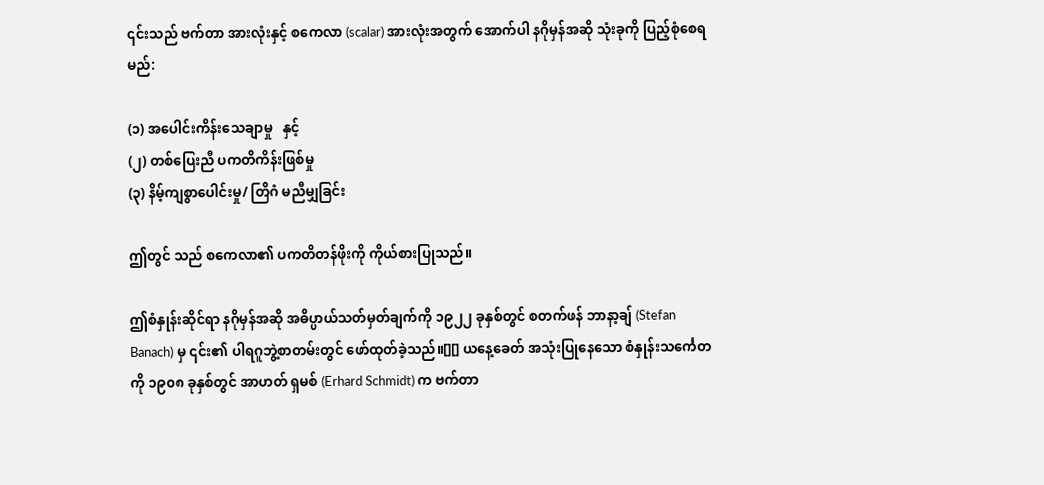၎င်းသည် ဗက်တာ အားလုံးနှင့် စကေလာ (scalar) အားလုံးအတွက် အောက်ပါ နဂိုမှန်အဆို သုံးခုကို ပြည့်စုံစေရမည်:

(၁) အပေါင်းကိန်းသေချာမှု   နှင့်
(၂) တစ်ပြေးညီ ပကတိကိန်းဖြစ်မှု
(၃) နိမ့်ကျစွာပေါင်းမှု/ တြိဂံ မညီမျှခြင်း

ဤတွင် သည် စကေလာ၏ ပကတိတန်ဖိုးကို ကိုယ်စားပြုသည်။

ဤစံနှုန်းဆိုင်ရာ နဂိုမှန်အဆို အဓိပ္ပာယ်သတ်မှတ်ချက်ကို ၁၉၂၂ ခုနှစ်တွင် စတက်ဖန် ဘာနာ့ချ် (Stefan Banach) မှ ၎င်း၏ ပါရဂူဘွဲ့စာတမ်းတွင် ဖော်ထုတ်ခဲ့သည်။[][] ယနေ့ခေတ် အသုံးပြုနေသော စံနှုန်းသင်္ကေတကို ၁၉၀၈ ခုနှစ်တွင် အာဟတ် ရှမစ် (Erhard Schmidt) က ဗက်တာ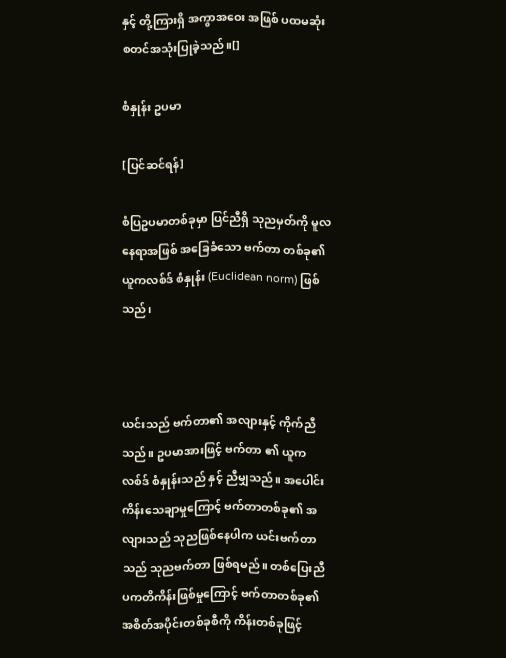နှင့် တို့ကြားရှိ အကွာအဝေး အဖြစ် ပထမဆုံး စတင်အသုံးပြုခဲ့သည်။[]

စံနှုန်း ဥပမာ

[ပြင်ဆင်ရန်]

စံပြဥပမာတစ်ခုမှာ ပြင်ညီရှိ သုညမှတ်ကို မူလနေရာအဖြစ် အခြေခံသော ဗက်တာ တစ်ခု၏ ယူကလစ်ဒ် စံနှုန်း (Euclidean norm) ဖြစ်သည်၊



ယင်းသည် ဗက်တာ၏ အလျားနှင့် ကိုက်ညီသည်။ ဥပမာအားဖြင့် ဗက်တာ ၏ ယူကလစ်ဒ် စံနှုန်းသည် နှင့် ညီမျှသည်။ အပေါင်းကိန်းသေချာမှုကြောင့် ဗက်တာတစ်ခု၏ အလျားသည် သုညဖြစ်နေပါက ယင်းဗက်တာသည် သုညဗက်တာ ဖြစ်ရမည်။ တစ်ပြေးညီ ပကတိကိန်းဖြစ်မှုကြောင့် ဗက်တာတစ်ခု၏ အစိတ်အပိုင်းတစ်ခုစီကို ကိန်းတစ်ခုဖြင့်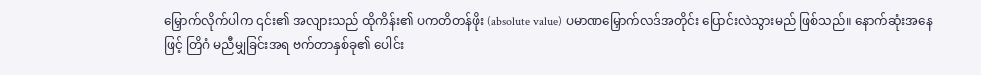မြှောက်လိုက်ပါက ၎င်း၏ အလျားသည် ထိုကိန်း၏ ပကတိတန်ဖိုး (absolute value) ပမာဏမြှောက်လဒ်အတိုင်း ပြောင်းလဲသွားမည် ဖြစ်သည်။ နောက်ဆုံးအနေဖြင့် တြိဂံ မညီမျှခြင်းအရ ဗက်တာနှစ်ခု၏ ပေါင်း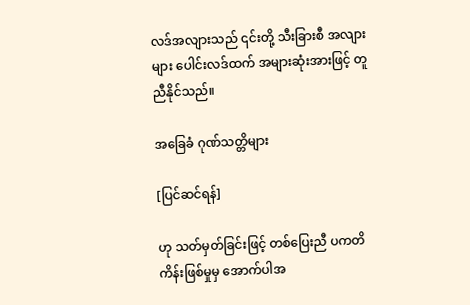လဒ်အလျားသည် ၎င်းတို့ သီးခြားစီ အလျားများ ပေါင်းလဒ်ထက် အများဆုံးအားဖြင့် တူညီနိုင်သည်။

အခြေခံ ဂုဏ်သတ္တိများ

[ပြင်ဆင်ရန်]

ဟု သတ်မှတ်ခြင်းဖြင့် တစ်ပြေးညီ ပကတိကိန်းဖြစ်မှုမှ အောက်ပါအ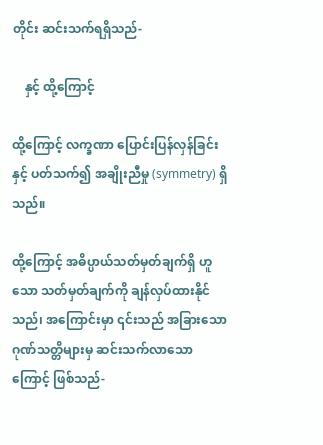တိုင်း ဆင်းသက်ရရှိသည်-

    နှင့် ထို့ကြောင့်

ထို့ကြောင့် လက္ခဏာ ပြောင်းပြန်လှန်ခြင်းနှင့် ပတ်သက်၍ အချိုးညီမှု (symmetry) ရှိသည်။

ထို့ကြောင့် အဓိပ္ပာယ်သတ်မှတ်ချက်ရှိ ဟူသော သတ်မှတ်ချက်ကို ချန်လှပ်ထားနိုင်သည်၊ အကြောင်းမှာ ၎င်းသည် အခြားသော ဂုဏ်သတ္တိများမှ ဆင်းသက်လာသောကြောင့် ဖြစ်သည်-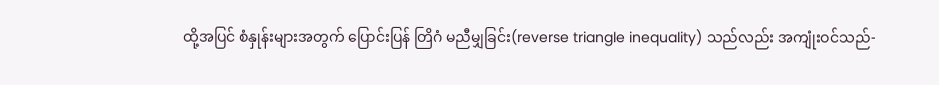ထို့အပြင် စံနှုန်းများအတွက် ပြောင်းပြန် တြိဂံ မညီမျှခြင်း(reverse triangle inequality) သည်လည်း အကျုံးဝင်သည်-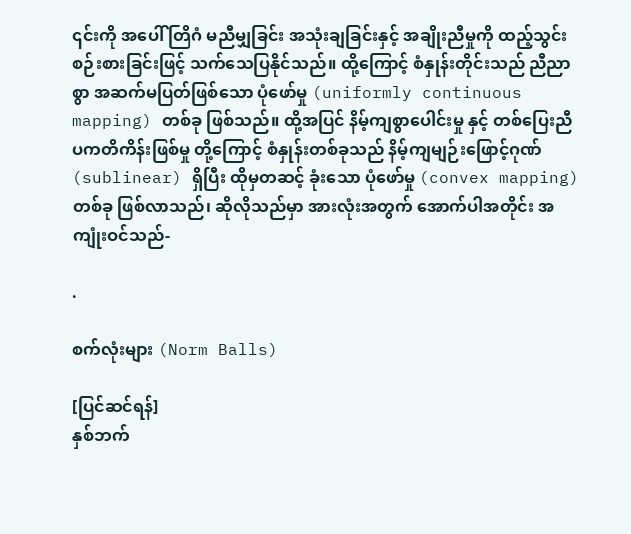၎င်းကို အပေါ် တြိဂံ မညီမျှခြင်း အသုံးချခြင်းနှင့် အချိုးညီမှုကို ထည့်သွင်းစဉ်းစားခြင်းဖြင့် သက်သေပြနိုင်သည်။ ထို့ကြောင့် စံနှုန်းတိုင်းသည် ညီညာစွာ အဆက်မပြတ်ဖြစ်သော ပုံဖော်မှု (uniformly continuous mapping) တစ်ခု ဖြစ်သည်။ ထို့အပြင် နိမ့်ကျစွာပေါင်းမှု နှင့် တစ်ပြေးညီ ပကတိကိန်းဖြစ်မှု တို့ကြောင့် စံနှုန်းတစ်ခုသည် နိမ့်ကျမျဉ်းဖြောင့်ဂုဏ် (sublinear) ရှိပြီး ထိုမှတဆင့် ခုံးသော ပုံဖော်မှု (convex mapping) တစ်ခု ဖြစ်လာသည်၊ ဆိုလိုသည်မှာ အားလုံးအတွက် အောက်ပါအတိုင်း အကျုံးဝင်သည်-

.

စက်လုံးများ (Norm Balls)

[ပြင်ဆင်ရန်]
နှစ်ဘက်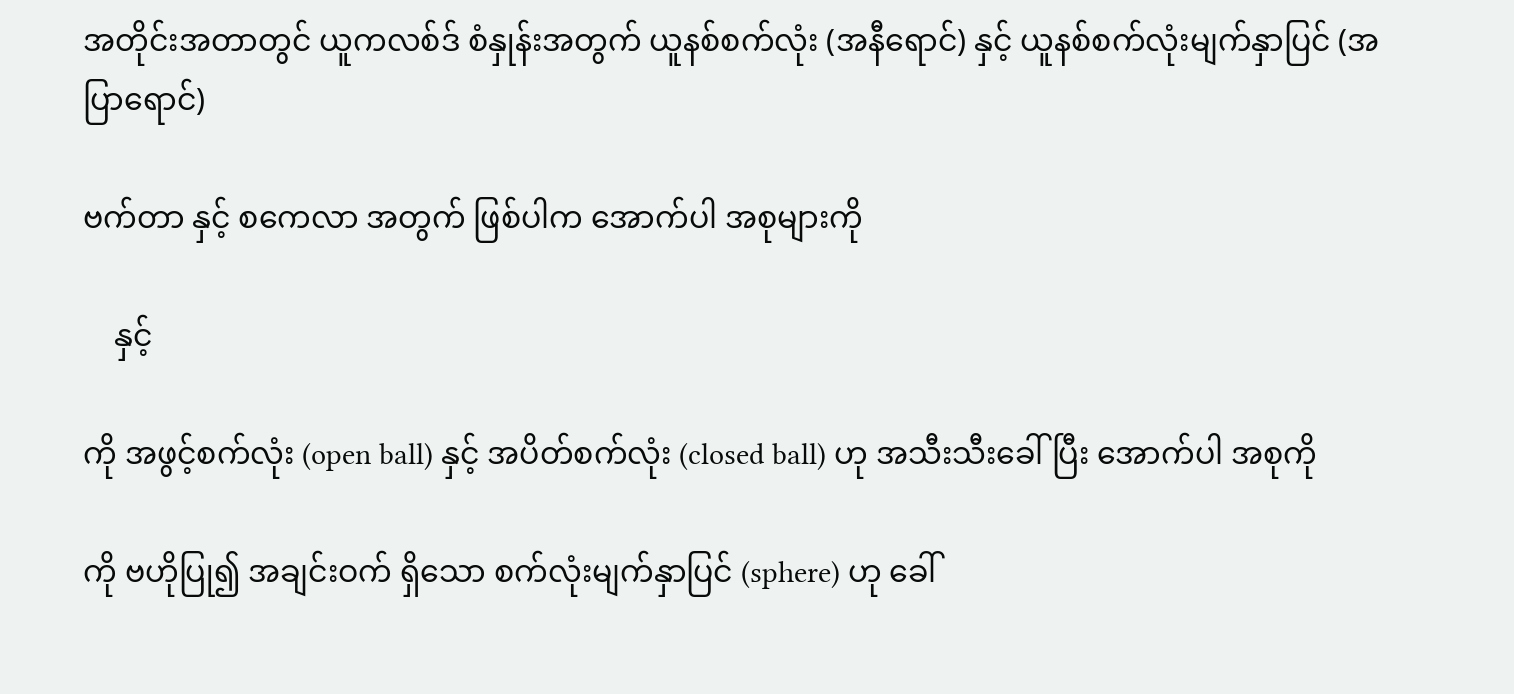အတိုင်းအတာတွင် ယူကလစ်ဒ် စံနှုန်းအတွက် ယူနစ်စက်လုံး (အနီရောင်) နှင့် ယူနစ်စက်လုံးမျက်နှာပြင် (အပြာရောင်)

ဗက်တာ နှင့် စကေလာ အတွက် ဖြစ်ပါက အောက်ပါ အစုများကို

    နှင့်

ကို အဖွင့်စက်လုံး (open ball) နှင့် အပိတ်စက်လုံး (closed ball) ဟု အသီးသီးခေါ်ပြီး အောက်ပါ အစုကို

ကို ဗဟိုပြု၍ အချင်းဝက် ရှိသော စက်လုံးမျက်နှာပြင် (sphere) ဟု ခေါ်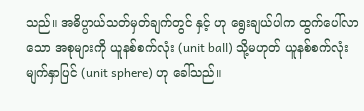သည်။ အဓိပ္ပာယ်သတ်မှတ်ချက်တွင် နှင့် ဟု ရွေးချယ်ပါက ထွက်ပေါ်လာသော အစုများကို ယူနစ်စက်လုံး (unit ball) သို့မဟုတ် ယူနစ်စက်လုံးမျက်နှာပြင် (unit sphere) ဟု ခေါ်သည်။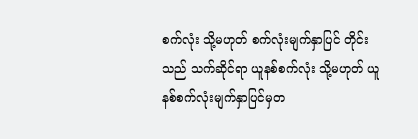စက်လုံး သို့မဟုတ် စက်လုံးမျက်နှာပြင် တိုင်းသည် သက်ဆိုင်ရာ ယူနစ်စက်လုံး သို့မဟုတ် ယူနစ်စက်လုံးမျက်နှာပြင်မှတ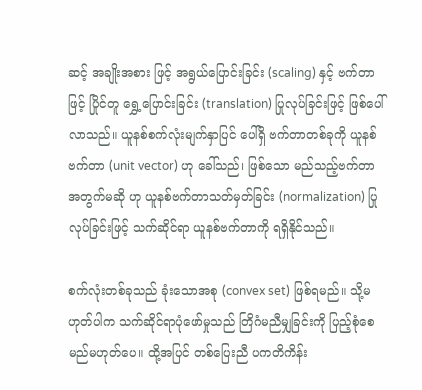ဆင့် အချိုးအစား ဖြင့် အရွယ်ပြောင်းခြင်း (scaling) နှင့် ဗက်တာ ဖြင့် ပြိုင်တူ ရွှေ့ပြောင်းခြင်း (translation) ပြုလုပ်ခြင်းဖြင့် ဖြစ်ပေါ်လာသည်။ ယူနစ်စက်လုံးမျက်နှာပြင် ပေါ်ရှိ ဗက်တာတစ်ခုကို ယူနစ်ဗက်တာ (unit vector) ဟု ခေါ်သည်၊ ဖြစ်သော မည်သည့်ဗက်တာအတွက်မဆို ဟု ယူနစ်ဗက်တာသတ်မှတ်ခြင်း (normalization) ပြုလုပ်ခြင်းဖြင့် သက်ဆိုင်ရာ ယူနစ်ဗက်တာကို ရရှိနိုင်သည်။

စက်လုံးတစ်ခုသည် ခုံးသောအစု (convex set) ဖြစ်ရမည်။ သို့မဟုတ်ပါက သက်ဆိုင်ရာပုံဖော်မှုသည် တြိဂံမညီမျှခြင်းကို ပြည့်စုံစေမည်မဟုတ်ပေ။ ထို့အပြင် တစ်ပြေးညီ ပကတိကိန်း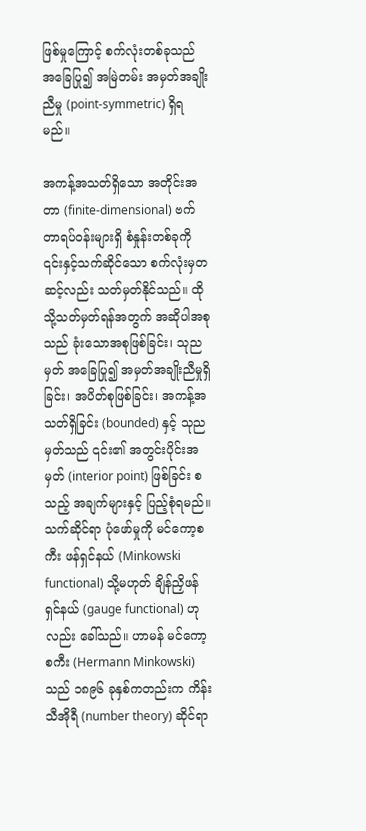ဖြစ်မှုကြောင့် စက်လုံးတစ်ခုသည် အခြေပြု၍ အမြဲတမ်း အမှတ်အချိုးညီမှု (point-symmetric) ရှိရမည်။

အကန့်အသတ်ရှိသော အတိုင်းအတာ (finite-dimensional) ဗက်တာရပ်ဝန်းများရှိ စံနှုန်းတစ်ခုကို ၎င်းနှင့်သက်ဆိုင်သော စက်လုံးမှတဆင့်လည်း သတ်မှတ်နိုင်သည်။ ထိုသို့သတ်မှတ်ရန်အတွက် အဆိုပါအစုသည် ခုံးသောအစုဖြစ်ခြင်း၊ သုညမှတ် အခြေပြု၍ အမှတ်အချိုးညီမှုရှိခြင်း၊ အပိတ်စုဖြစ်ခြင်း၊ အကန့်အသတ်ရှိခြင်း (bounded) နှင့် သုညမှတ်သည် ၎င်း၏ အတွင်းပိုင်းအမှတ် (interior point) ဖြစ်ခြင်း စသည့် အချက်များနှင့် ပြည့်စုံရမည်။ သက်ဆိုင်ရာ ပုံဖော်မှုကို မင်ကော့စကီး ဖန်ရှင်နယ် (Minkowski functional) သို့မဟုတ် ချိန်ညှိဖန်ရှင်နယ် (gauge functional) ဟုလည်း ခေါ်သည်။ ဟာမန် မင်ကော့စကီး (Hermann Minkowski) သည် ၁၈၉၆ ခုနှစ်ကတည်းက ကိန်းသီအိုရီ (number theory) ဆိုင်ရာ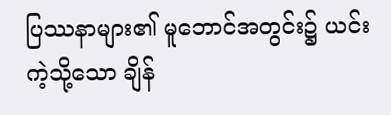ပြဿနာများ၏ မူဘောင်အတွင်း၌ ယင်းကဲ့သို့သော ချိန်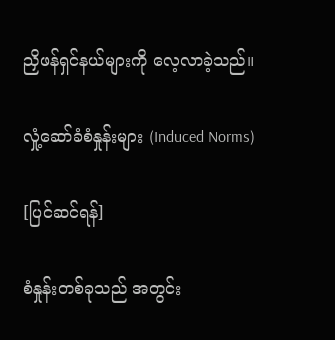ညှိဖန်ရှင်နယ်များကို လေ့လာခဲ့သည်။

လှုံ့ဆော်ခံစံနှုန်းများ (Induced Norms)

[ပြင်ဆင်ရန်]

စံနှုန်းတစ်ခုသည် အတွင်း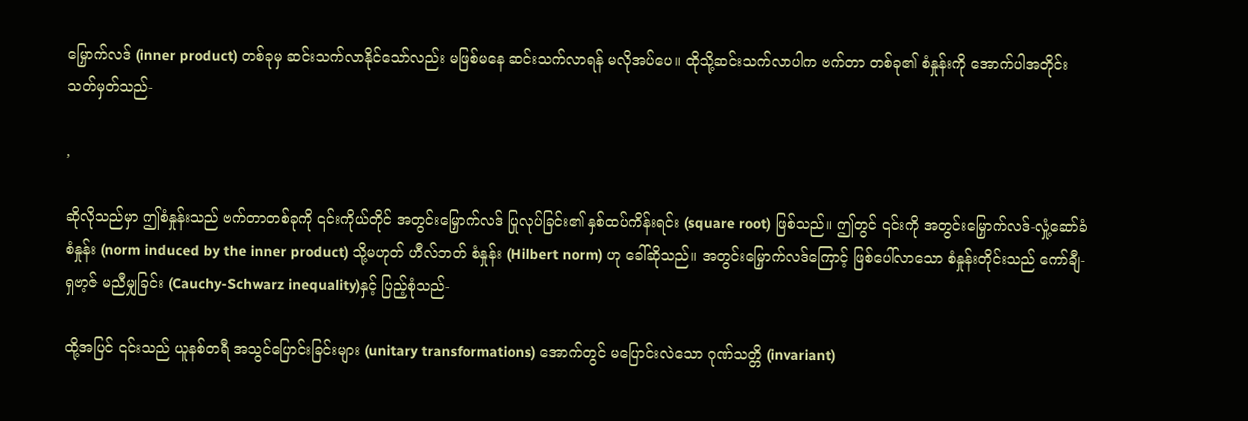မြှောက်လဒ် (inner product) တစ်ခုမှ ဆင်းသက်လာနိုင်သော်လည်း မဖြစ်မနေ ဆင်းသက်လာရန် မလိုအပ်ပေ။ ထိုသို့ဆင်းသက်လာပါက ဗက်တာ တစ်ခု၏ စံနှုန်းကို အောက်ပါအတိုင်း သတ်မှတ်သည်-

,

ဆိုလိုသည်မှာ ဤစံနှုန်းသည် ဗက်တာတစ်ခုကို ၎င်းကိုယ်တိုင် အတွင်းမြှောက်လဒ် ပြုလုပ်ခြင်း၏ နှစ်ထပ်ကိန်းရင်း (square root) ဖြစ်သည်။ ဤတွင် ၎င်းကို အတွင်းမြှောက်လဒ်-လှုံ့ဆော်ခံစံနှုန်း (norm induced by the inner product) သို့မဟုတ် ဟီလ်ဘတ် စံနှုန်း (Hilbert norm) ဟု ခေါ်ဆိုသည်။ အတွင်းမြှောက်လဒ်ကြောင့် ဖြစ်ပေါ်လာသော စံနှုန်းတိုင်းသည် ကော်ချီ-ရှဗာ့ဇ် မညီမျှခြင်း (Cauchy-Schwarz inequality)နှင့် ပြည့်စုံသည်-

ထို့အပြင် ၎င်းသည် ယူနစ်တရီ အသွင်ပြောင်းခြင်းများ (unitary transformations) အောက်တွင် မပြောင်းလဲသော ဂုဏ်သတ္တိ (invariant)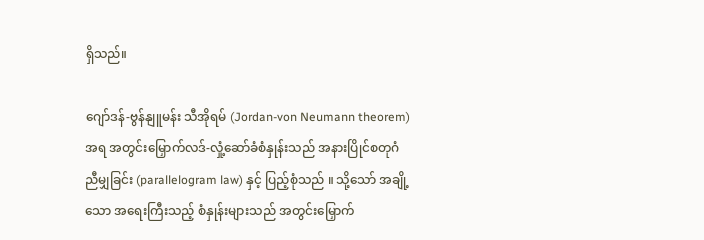ရှိသည်။

ဂျော်ဒန်-ဗွန်နျူမန်း သီအိုရမ် (Jordan-von Neumann theorem) အရ အတွင်းမြှောက်လဒ်-လှုံ့ဆော်ခံစံနှုန်းသည် အနားပြိုင်စတုဂံ ညီမျှခြင်း (parallelogram law) နှင့် ပြည့်စုံသည် ။ သို့သော် အချို့သော အရေးကြီးသည့် စံနှုန်းများသည် အတွင်းမြှောက်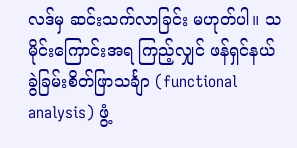လဒ်မှ ဆင်းသက်လာခြင်း မဟုတ်ပါ။ သမိုင်းကြောင်းအရ ကြည့်လျှင် ဖန်ရှင်နယ် ခွဲခြမ်းစိတ်ဖြာသင်္ချာ (functional analysis) ဖွံ့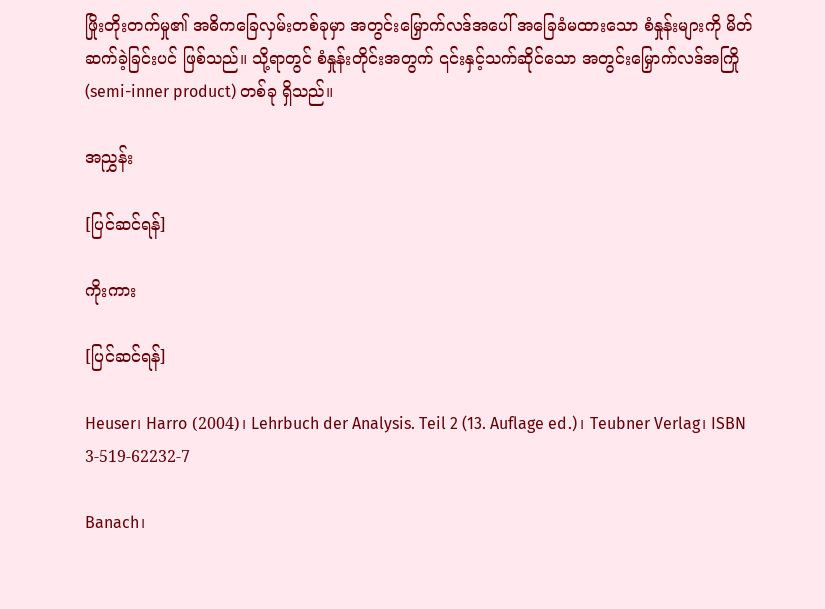ဖြိုးတိုးတက်မှု၏ အဓိကခြေလှမ်းတစ်ခုမှာ အတွင်းမြှောက်လဒ်အပေါ် အခြေခံမထားသော စံနှုန်းများကို မိတ်ဆက်ခဲ့ခြင်းပင် ဖြစ်သည်။ သို့ရာတွင် စံနှုန်းတိုင်းအတွက် ၎င်းနှင့်သက်ဆိုင်သော အတွင်းမြှောက်လဒ်အကြို (semi-inner product) တစ်ခု ရှိသည်။

အညွှန်း

[ပြင်ဆင်ရန်]

ကိုးကား

[ပြင်ဆင်ရန်]

Heuser၊ Harro (2004)၊ Lehrbuch der Analysis. Teil 2 (13. Auflage ed.)၊ Teubner Verlag၊ ISBN 3-519-62232-7

Banach၊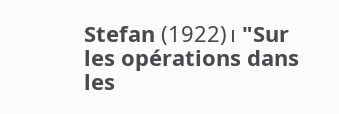Stefan (1922)၊ "Sur les opérations dans les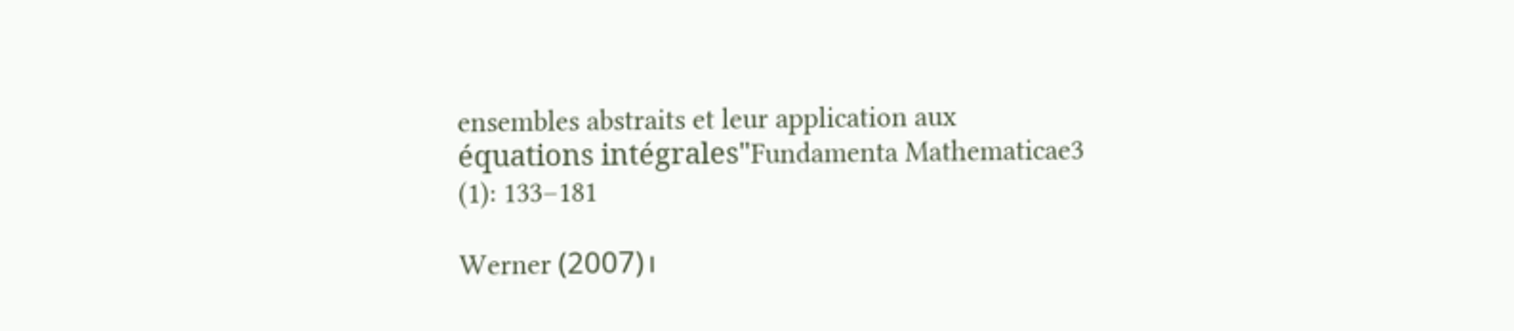ensembles abstraits et leur application aux équations intégrales"Fundamenta Mathematicae3 (1): 133–181

Werner (2007)၊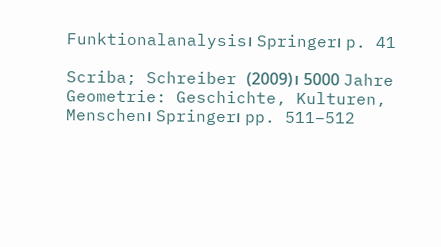Funktionalanalysis၊ Springer၊ p. 41

Scriba; Schreiber (2009)၊ 5000 Jahre Geometrie: Geschichte, Kulturen, Menschen၊ Springer၊ pp. 511–512